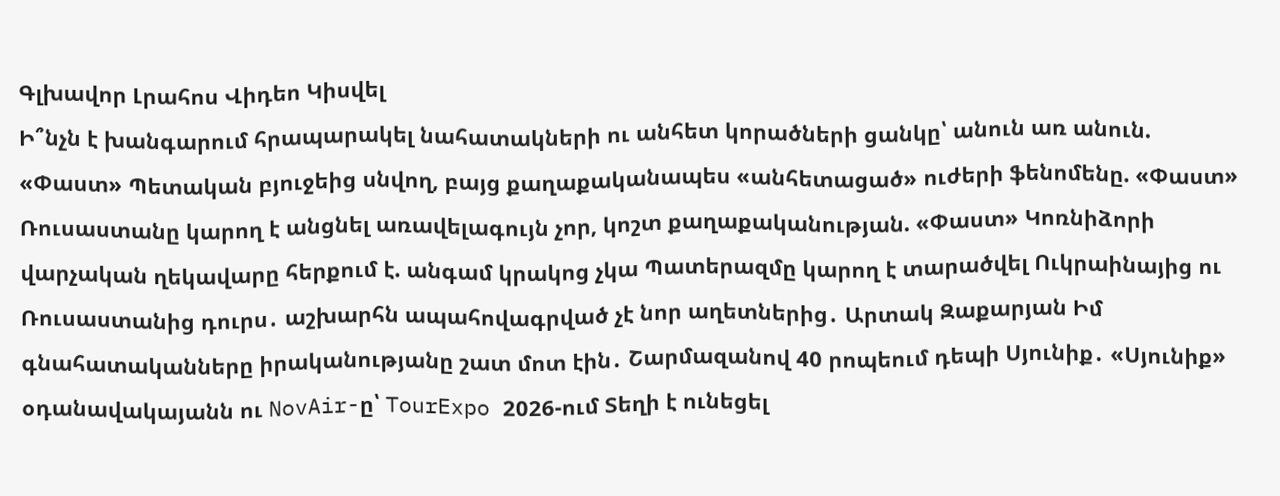Գլխավոր Լրահոս Վիդեո Կիսվել
Ի՞նչն է խանգարում հրապարակել նահատակների ու անհետ կորածների ցանկը՝ անուն առ անուն. «Փաստ» Պետական բյուջեից սնվող, բայց քաղաքականապես «անհետացած» ուժերի ֆենոմենը. «Փաստ» Ռուսաստանը կարող է անցնել առավելագույն չոր, կոշտ քաղաքականության. «Փաստ» Կոռնիձորի վարչական ղեկավարը հերքում է. անգամ կրակոց չկա Պատերազմը կարող է տարածվել Ուկրաինայից ու Ռուսաստանից դուրս․ աշխարհն ապահովագրված չէ նոր աղետներից․ Արտակ Զաքարյան Իմ գնահատականները իրականությանը շատ մոտ էին․ Շարմազանով 40 րոպեում դեպի Սյունիք․ «Սյունիք» օդանավակայանն ու NovAir-ը՝ TourExpo 2026-ում Տեղի է ունեցել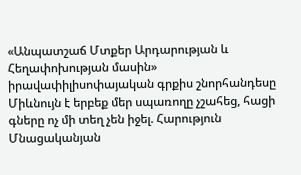«Անպատշաճ Մտքեր Արդարության և Հեղափոխության մասին» իրավափիլիսոփայական գրքիս շնորհանդեսը Միևնույն է երբեք մեր սպառողը չշահեց, հացի գները ոչ մի տեղ չեն իջել. Հարություն Մնացականյան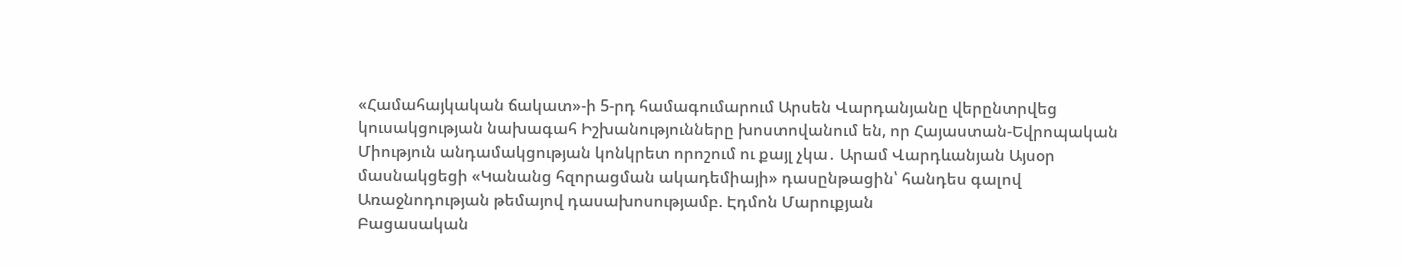«Համահայկական ճակատ»-ի 5-րդ համագումարում Արսեն Վարդանյանը վերընտրվեց կուսակցության նախագահ Իշխանությունները խոստովանում են, որ Հայաստան-Եվրոպական Միություն անդամակցության կոնկրետ որոշում ու քայլ չկա․ Արամ Վարդևանյան Այսօր մասնակցեցի «Կանանց հզորացման ակադեմիայի» դասընթացին՝ հանդես գալով Առաջնոդության թեմայով դասախոսությամբ. Էդմոն Մարուքյան
Բացասական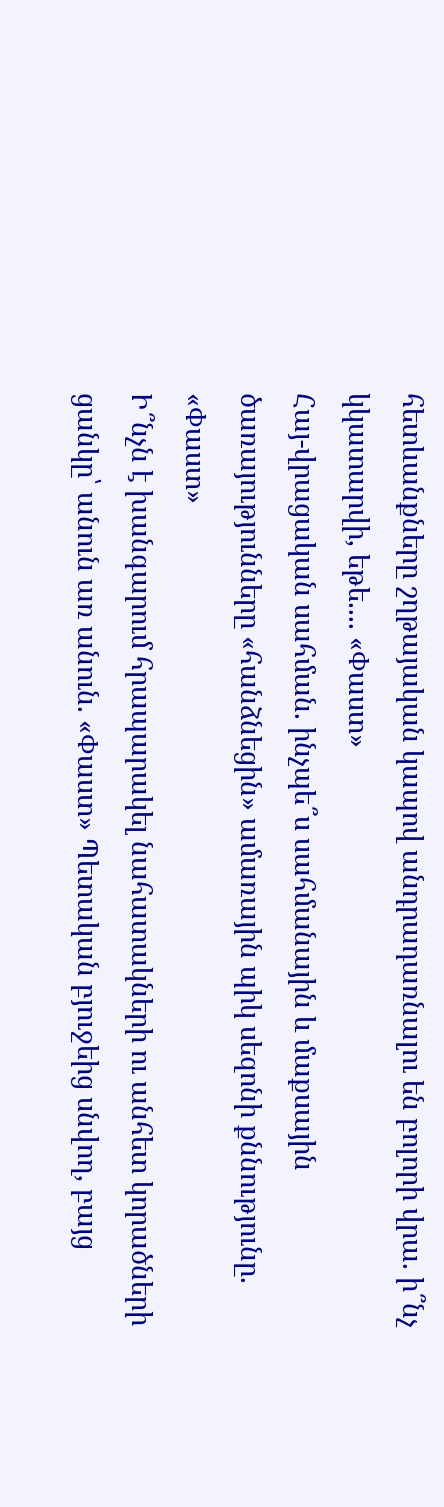հետևանքները շղթայական կապով անդրադառնալու են բոլորի վրա. ի՞նչ կկատարվի, եթե.... «Փաստ»
Հայ-վրացական սահման. ինչպե՞ս սահմանային և մաքսային ծառայությունները «հանձնեցին» ամառային պիկ սեզոնի քննությունը. «Փաստ»
Ի՞նչն է խանգարում հրապարակել նահատակների ու անհետ կորածների ցանկը՝ անուն առ անուն. «Փաստ» Պետական բյուջեից սնվող, բայց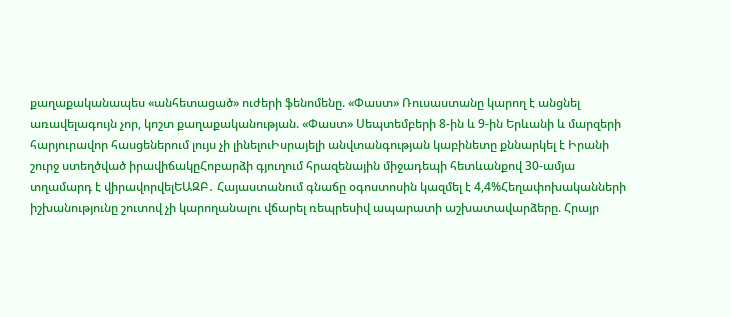քաղաքականապես «անհետացած» ուժերի ֆենոմենը. «Փաստ» Ռուսաստանը կարող է անցնել առավելագույն չոր, կոշտ քաղաքականության. «Փաստ» Սեպտեմբերի 8-ին և 9-ին Երևանի և մարզերի հարյուրավոր հասցեներում լույս չի լինելուԻսրայելի անվտանգության կաբինետը քննարկել է Իրանի շուրջ ստեղծված իրավիճակըՀոբարձի գյուղում հրազենային միջադեպի հետևանքով 30-ամյա տղամարդ է վիրավորվելԵԱԶԲ․ Հայաստանում գնաճը օգոստոսին կազմել է 4,4%Հեղափոխականների իշխանությունը շուտով չի կարողանալու վճարել ռեպրեսիվ ապարատի աշխատավարձերը. Հրայր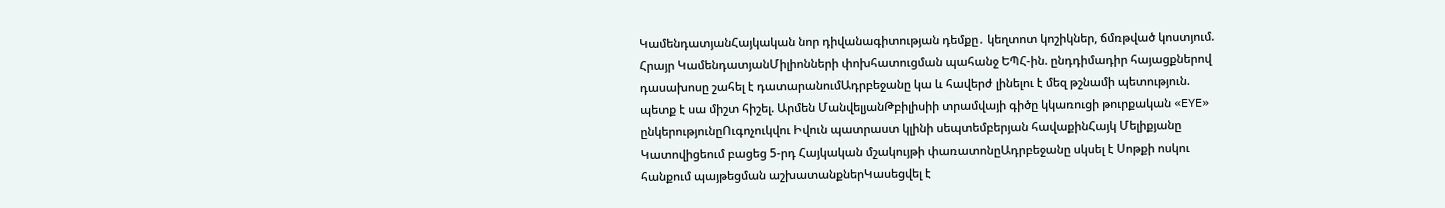ԿամենդատյանՀայկական նոր դիվանագիտության դեմքը․ կեղտոտ կոշիկներ, ճմռթված կոստյում. Հրայր ԿամենդատյանՄիլիոնների փոխհատուցման պահանջ ԵՊՀ-ին. ընդդիմադիր հայացքներով դասախոսը շահել է դատարանումԱդրբեջանը կա և հավերժ լինելու է մեզ թշնամի պետություն. պետք է սա միշտ հիշել. Արմեն ՄանվելյանԹբիլիսիի տրամվայի գիծը կկառուցի թուրքական «EYE» ընկերությունըՈւգոչուկվու Իվուն պատրաստ կլինի սեպտեմբերյան հավաքինՀայկ Մելիքյանը Կատովիցեում բացեց 5-րդ Հայկական մշակույթի փառատոնըԱդրբեջանը սկսել է Սոթքի ոսկու հանքում պայթեցման աշխատանքներԿասեցվել է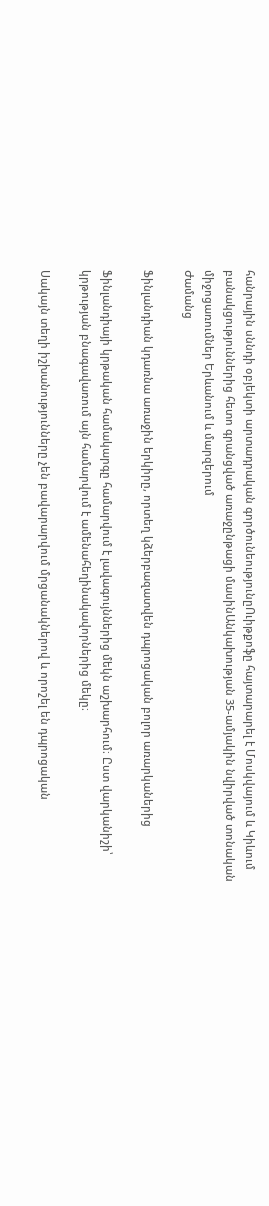հանրային սննդի օբյեկտի արտադրական գործունեությունըՈւիթքոֆը հայտարարել է Մոսկվայում և Կիևում բանակցություններից հետո գրանցված առաջընթացի մասինԱնկախության 35-ամյակին նվիրված տոնական միջոցառումներ Երևանում և մարզերում
Ժամանց

Ֆինլանդիան կդառնա առաջին երկիրը, որտեղ կձերբազատվեն դպրոցական բոլոր առարկաներից

Ֆինլանդիայի կրթական համակարգը համարվում է լավագույններից մեկն աշխարհում։ Ըստ վարկանիշի՝ կրթության բնագավառում այն համարվում է ամենահեղինակավորներից մեկը։

Սակայն տեղի իշխանությունները չեն բավարարվում մրցանակներով և որոշել են դպրոցական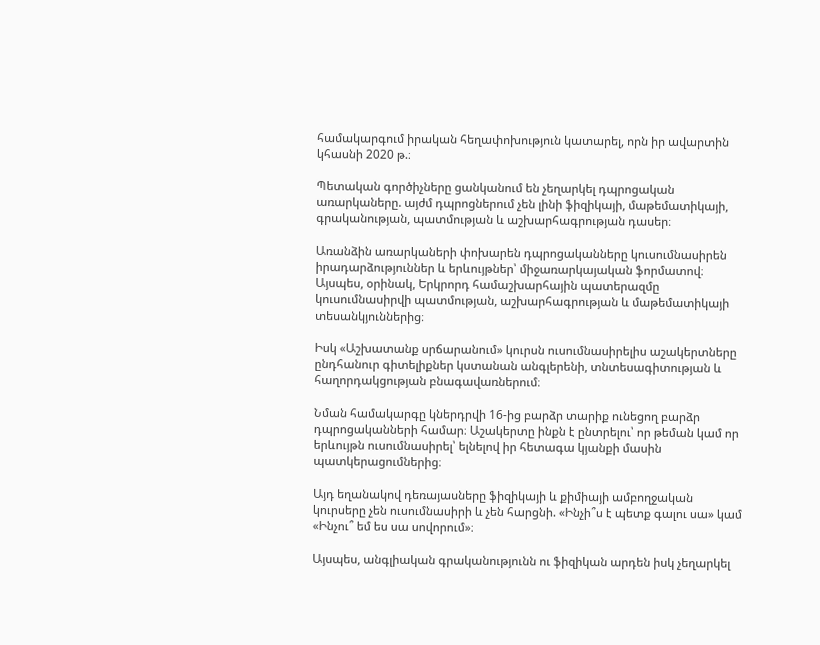համակարգում իրական հեղափոխություն կատարել, որն իր ավարտին կհասնի 2020 թ.։

Պետական գործիչները ցանկանում են չեղարկել դպրոցական առարկաները. այժմ դպրոցներում չեն լինի ֆիզիկայի, մաթեմատիկայի, գրականության, պատմության և աշխարհագրության դասեր։

Առանձին առարկաների փոխարեն դպրոցականները կուսումնասիրեն իրադարձություններ և երևույթներ՝ միջառարկայական ֆորմատով։ Այսպես, օրինակ, Երկրորդ համաշխարհային պատերազմը կուսումնասիրվի պատմության, աշխարհագրության և մաթեմատիկայի տեսանկյուններից։

Իսկ «Աշխատանք սրճարանում» կուրսն ուսումնասիրելիս աշակերտները ընդհանուր գիտելիքներ կստանան անգլերենի, տնտեսագիտության և հաղորդակցության բնագավառներում։

Նման համակարգը կներդրվի 16-ից բարձր տարիք ունեցող բարձր դպրոցականների համար։ Աշակերտը ինքն է ընտրելու՝ որ թեման կամ որ երևույթն ուսումնասիրել՝ ելնելով իր հետագա կյանքի մասին պատկերացումներից։

Այդ եղանակով դեռայասները ֆիզիկայի և քիմիայի ամբողջական կուրսերը չեն ուսումնասիրի և չեն հարցնի. «Ինչի՞ս է պետք գալու սա» կամ «Ինչու՞ եմ ես սա սովորում»։

Այսպես, անգլիական գրականությունն ու ֆիզիկան արդեն իսկ չեղարկել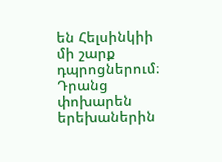են Հելսինկիի մի շարք դպրոցներում։ Դրանց փոխարեն երեխաներին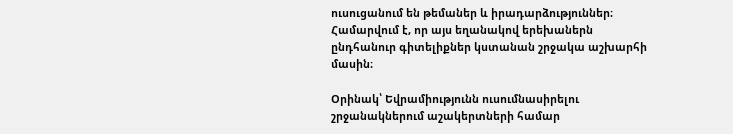ուսուցանում են թեմաներ և իրադարձություններ։ Համարվում է, որ այս եղանակով երեխաներն ընդհանուր գիտելիքներ կստանան շրջակա աշխարհի մասին։

Օրինակ՝ Եվրամիությունն ուսումնասիրելու շրջանակներում աշակերտների համար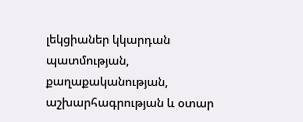լեկցիաներ կկարդան պատմության, քաղաքականության, աշխարհագրության և օտար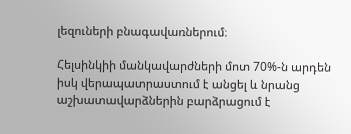լեզուների բնագավառներում։

Հելսինկիի մանկավարժների մոտ 70%-ն արդեն իսկ վերապատրաստում է անցել և նրանց աշխատավարձներին բարձրացում է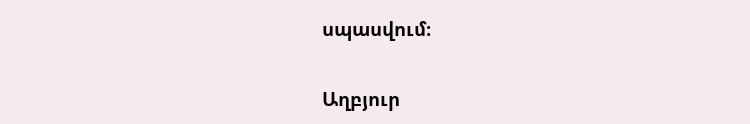սպասվում։

Աղբյուր